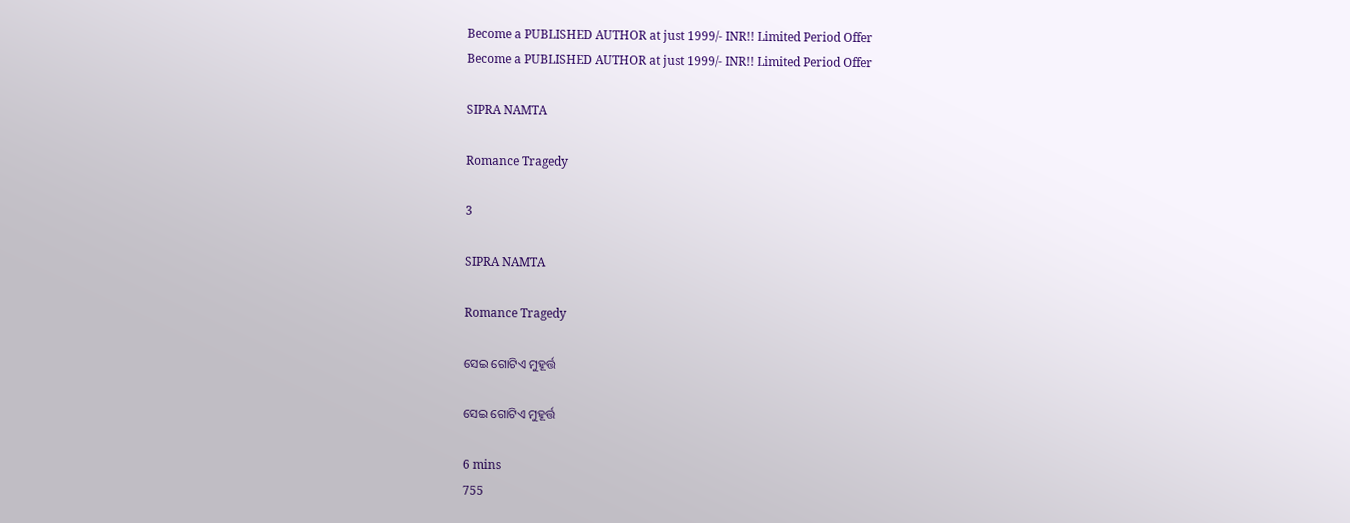Become a PUBLISHED AUTHOR at just 1999/- INR!! Limited Period Offer
Become a PUBLISHED AUTHOR at just 1999/- INR!! Limited Period Offer

SIPRA NAMTA

Romance Tragedy

3

SIPRA NAMTA

Romance Tragedy

ସେଇ ଗୋଟିଏ ମୁହୂର୍ତ୍ତ

ସେଇ ଗୋଟିଏ ମୁହୂର୍ତ୍ତ

6 mins
755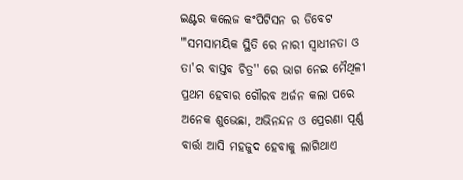ଇଣ୍ଟର କଲେଜ କଂପିଟିସନ ର ଡିବେଟ "'ସମସାମୟିକ ସ୍ଥିତି ରେ ନାରୀ ସ୍ବାଧୀନତା ଓ ତା'ର ବାସ୍ତବ ଚିତ୍ର'' ରେ ଭାଗ ନେଇ ମୈଥିଳୀ ପ୍ରଥମ ହେବାର ଗୌରବ ଅର୍ଜନ କଲା ପରେ ଅନେକ ଶୁଭେଛା, ଅଭିନନ୍ଦନ ଓ ପ୍ରେରଣା ପୂର୍ଣ୍ଣ ବାର୍ତ୍ତା ଆସି ମହଜୁଦ ହେବାକୁ ଲାଗିଥାଏ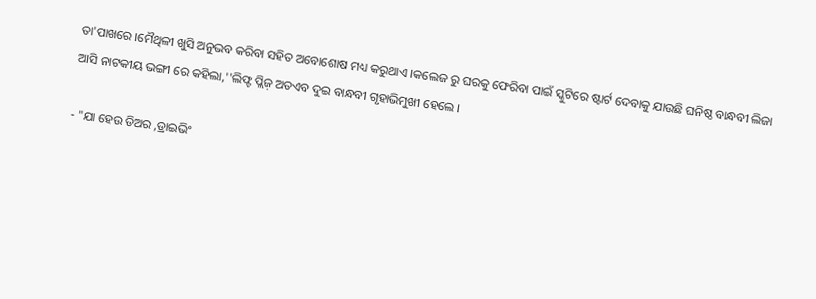ତା'ପାଖରେ ।ମୈଥିଳୀ ଖୁସି ଅନୁଭବ କରିବା ସହିତ ଅବୋଶୋଷ ମଧ୍ୟ କରୁଥାଏ ।କଲେଜ ରୁ ଘରକୁ ଫେରିବା ପାଇଁ ସ୍କୁଟିରେ ଷ୍ଟାର୍ଟ ଦେବାକୁ ଯାଉଛି ଘନିଷ୍ଠ ବାନ୍ଧବୀ ଲିଜା ଆସି ନାଟକୀୟ ଭଙ୍ଗୀ ରେ କହିଲା,''ଲିଫ୍ଟ ପ୍ଲିଜ଼ ଅତଏବ ଦୁଇ ବାନ୍ଧବୀ ଗୃହାଭିମୁଖୀ ହେଲେ ।

- "ଯା ହେଉ ଡିଅର ,ଡ୍ରାଇଭିଂ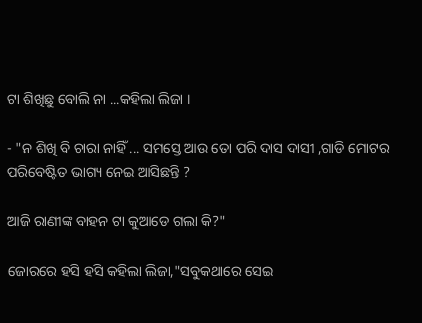ଟା ଶିଖିଛୁ ବୋଲି ନା ...କହିଲା ଲିଜା ।

- "ନ ଶିଖି ବି ଚାରା ନାହିଁ ... ସମସ୍ତେ ଆଉ ତୋ ପରି ଦାସ ଦାସୀ ,ଗାଡି ମୋଟର ପରିବେଷ୍ଟିତ ଭାଗ୍ୟ ନେଇ ଆସିଛନ୍ତି ?

ଆଜି ରାଣୀଙ୍କ ବାହନ ଟା କୁଆଡେ ଗଲା କି?"

ଜୋରରେ ହସି ହସି କହିଲା ଲିଜା,"ସବୁକଥାରେ ସେଇ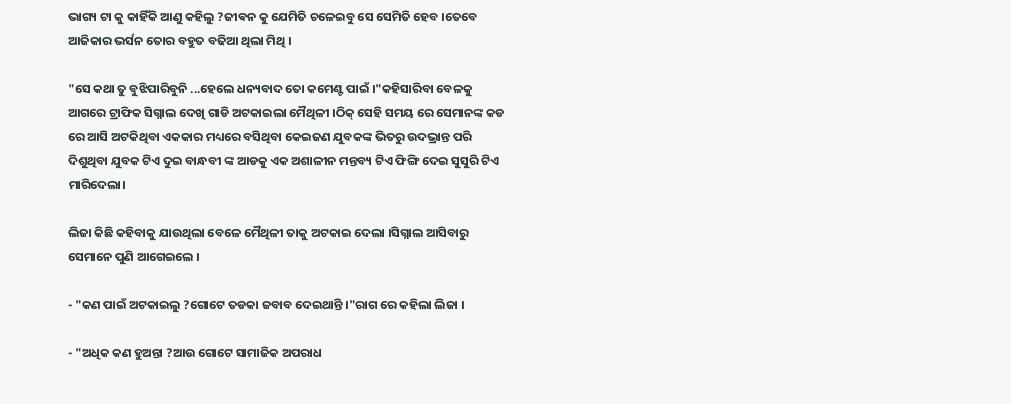ଭାଗ୍ୟ ଟା କୁ କାହିଁକି ଆଣୁ କହିଲୁ ?ଜୀଵନ କୁ ଯେମିତି ଚଳେଇବୁ ସେ ସେମିତି ହେବ ।ତେବେ ଆଜିକାର ଭର୍ସନ ତୋର ବହୁତ ବଢିଆ ଥିଲା ମିଥି ।

"ସେ କଥା ତୁ ବୁଝିପାରିବୁନି ...ହେଲେ ଧନ୍ୟବାଦ ତୋ କମେଣ୍ଟ ପାଇଁ ।"କହିସାରିବା ବେଳକୁ ଆଗରେ ଟ୍ରାଫିକ ସିଗ୍ନାଲ ଦେଖି ଗାଡି ଅଟକାଇଲା ମୈଥିଳୀ ।ଠିକ୍ ସେହି ସମୟ ରେ ସେମାନଙ୍କ କଡ ରେ ଆସି ଅଟକିଥିବା ଏକକାର ମଧ୍ୟରେ ବସିଥିବା କେଇଜଣ ଯୁବକଙ୍କ ଭିତରୁ ଉଦଭ୍ରାନ୍ତ ପରି ଦିଶୁଥିବା ଯୁବକ ଟିଏ ଦୁଇ ବାନ୍ଧବୀ ଙ୍କ ଆଡକୁ ଏକ ଅଶାଳୀନ ମନ୍ତବ୍ୟ ଟିଏ ଫିଙ୍ଗି ଦେଇ ସୁସୁରି ଟିଏ ମାରିଦେଲା।

ଲିଜା କିଛି କହିବାକୁ ଯାଉଥିଲା ବେଳେ ମୈଥିଳୀ ତାକୁ ଅଟକାଇ ଦେଲା ।ସିଗ୍ନାଲ ଆସିବାରୁ ସେମାନେ ପୁଣି ଆଗେଇଲେ ।

- "କଣ ପାଇଁ ଅଟକାଇଲୁ ?ଗୋଟେ ତଡକା ଜବାବ ଦେଇଥାନ୍ତି ।"ରାଗ ରେ କହିଲା ଲିଜା ।

- "ଅଧିକ କଣ ହୁଅନ୍ତା ?ଆଉ ଗୋଟେ ସାମାଜିକ ଅପରାଧ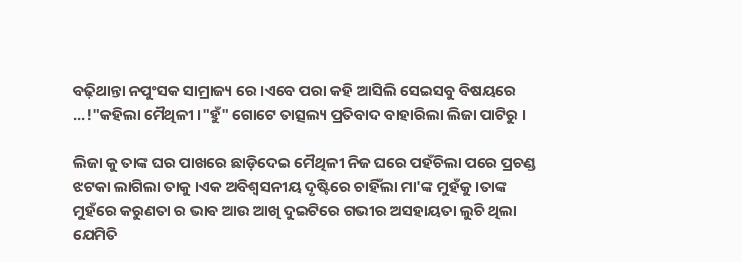ବଢ଼ିଥାନ୍ତା ନପୁଂସକ ସାମ୍ରାଜ୍ୟ ରେ ।ଏବେ ପରା କହି ଆସିଲି ସେଇସବୁ ବିଷୟରେ ...!"କହିଲା ମୈଥିଳୀ ।"ହୁଁ" ଗୋଟେ ତାତ୍ସଲ୍ୟ ପ୍ରତିବାଦ ବାହାରିଲା ଲିଜା ପାଟିରୁ ।

ଲିଜା କୁ ତାଙ୍କ ଘର ପାଖରେ ଛାଡ଼ିଦେଇ ମୈଥିଳୀ ନିଜ ଘରେ ପହଁଚିଲା ପରେ ପ୍ରଚଣ୍ଡ ଝଟକା ଲାଗିଲା ତାକୁ ।ଏକ ଅବିଶ୍ୱସନୀୟ ଦୃଷ୍ଟିରେ ଚାହିଁଲା ମା'ଙ୍କ ମୁହଁକୁ ।ତାଙ୍କ ମୁହଁରେ କରୁଣତା ର ଭାଵ ଆଉ ଆଖି ଦୁଇଟିରେ ଗଭୀର ଅସହାୟତା ଲୁଚି ଥିଲା ଯେମିତି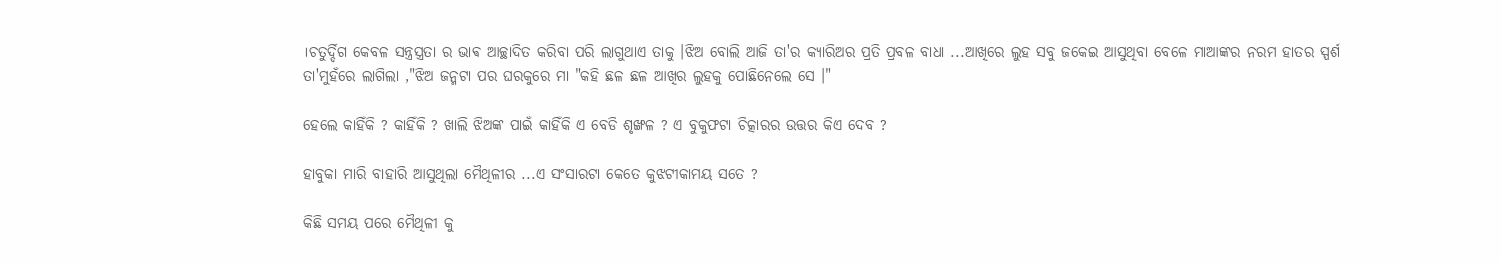।ଚତୁର୍ଦ୍ଦିଗ କେବଳ ସନ୍ତ୍ରସ୍ତ୍ରତା ର ଭାଵ ଆଚ୍ଛାଦିତ କରିବା ପରି ଲାଗୁଥାଏ ତାକୁ ।ଝିଅ ବୋଲି ଆଜି ତା'ର କ୍ୟାରିଅର ପ୍ରତି ପ୍ରବଳ ବାଧା ...ଆଖିରେ ଲୁହ ସବୁ ଜକେଇ ଆସୁଥିବା ବେଳେ ମାଆଙ୍କର ନରମ ହାତର ସ୍ପର୍ଶ ତା'ମୁହଁରେ ଲାଗିଲା ,"ଝିଅ ଜନ୍ମଟା ପର ଘରକୁରେ ମା "କହି ଛଳ ଛଳ ଆଖିର ଲୁହକୁ ପୋଛିନେଲେ ସେ ।"

ହେଲେ କାହିଁକି ? କାହିଁକି ? ଖାଲି ଝିଅଙ୍କ ପାଇଁ କାହିଁକି ଏ ବେଡି ଶୃଙ୍ଖଳ ? ଏ ବୁକୁଫଟା ଚିତ୍କାରର ଉତ୍ତର କିଏ ଦେବ ?

ହାବୁକା ମାରି ବାହାରି ଆସୁଥିଲା ମୈଥିଳୀର ...ଏ ସଂସାରଟା କେତେ କୁଝଟୀକାମୟ ସତେ ?

କିଛି ସମୟ ପରେ ମୈଥିଳୀ କୁ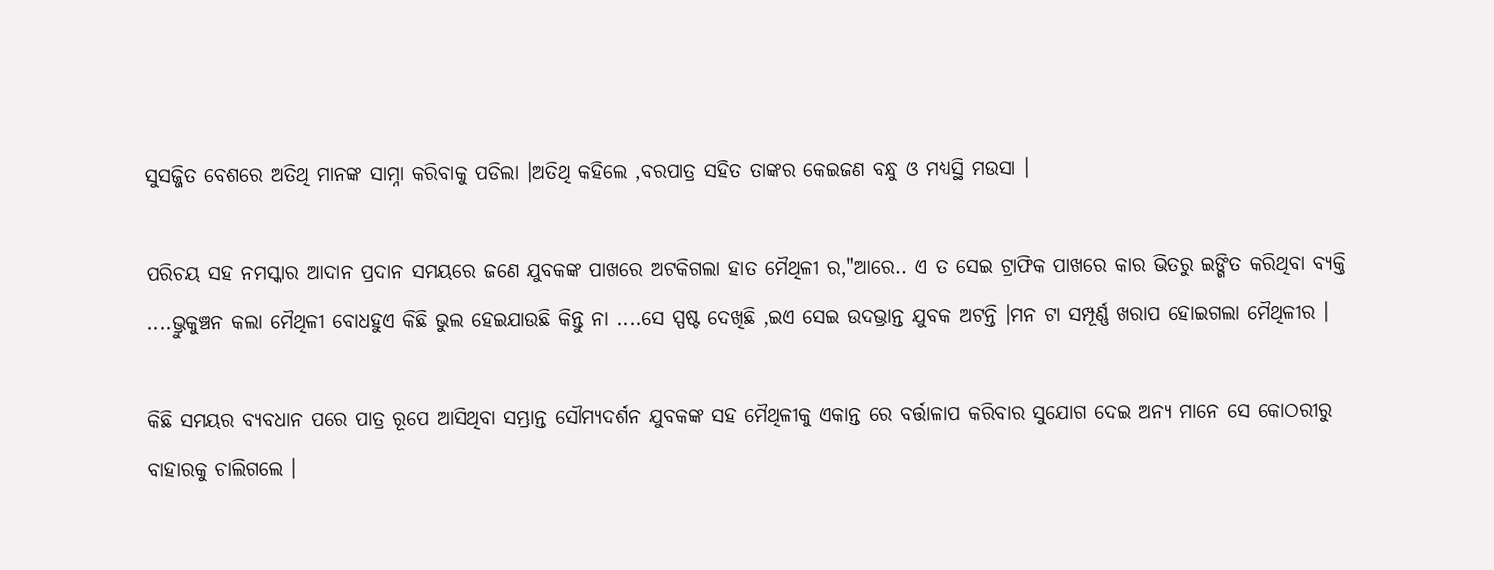ସୁସଜ୍ଜିତ ବେଶରେ ଅତିଥି ମାନଙ୍କ ସାମ୍ନା କରିବାକୁ ପଡିଲା ।ଅତିଥି କହିଲେ ,ବରପାତ୍ର ସହିତ ତାଙ୍କର କେଇଜଣ ବନ୍ଧୁ ଓ ମଧ୍ୟସ୍ଥି ମଉସା ।

ପରିଚୟ ସହ ନମସ୍କାର ଆଦାନ ପ୍ରଦାନ ସମୟରେ ଜଣେ ଯୁବକଙ୍କ ପାଖରେ ଅଟକିଗଲା ହାତ ମୈଥିଳୀ ର,"ଆରେ.. ଏ ତ ସେଇ ଟ୍ରାଫିକ ପାଖରେ କାର ଭିତରୁ ଇଙ୍ଗିତ କରିଥିବା ବ୍ୟକ୍ତି ....ଭ୍ରୁକୁଞ୍ଚନ କଲା ମୈଥିଳୀ ବୋଧହୁଏ କିଛି ଭୁଲ ହେଇଯାଉଛି କିନ୍ତୁ ନା ....ସେ ସ୍ପଷ୍ଟ ଦେଖିଛି ,ଇଏ ସେଇ ଉଦଭ୍ରାନ୍ତ ଯୁବକ ଅଟନ୍ତି ।ମନ ଟା ସମ୍ପୂର୍ଣ୍ଣ ଖରାପ ହୋଇଗଲା ମୈଥିଳୀର ।

କିଛି ସମୟର ବ୍ୟବଧାନ ପରେ ପାତ୍ର ରୂପେ ଆସିଥିବା ସମ୍ଭ୍ରାନ୍ତ ସୌମ୍ୟଦର୍ଶନ ଯୁବକଙ୍କ ସହ ମୈଥିଳୀକୁ ଏକାନ୍ତ ରେ ବର୍ତ୍ତାଳାପ କରିବାର ସୁଯୋଗ ଦେଇ ଅନ୍ୟ ମାନେ ସେ କୋଠରୀରୁ ବାହାରକୁ ଚାଲିଗଲେ ।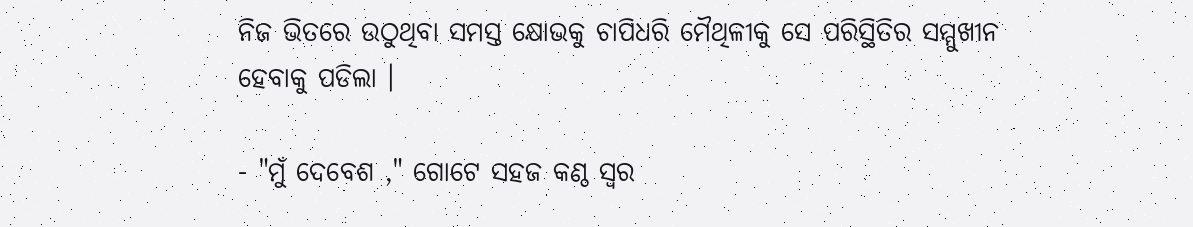ନିଜ ଭିତରେ ଉଠୁଥିବା ସମସ୍ତ କ୍ଷୋଭକୁ ଚାପିଧରି ମୈଥିଳୀକୁ ସେ ପରିସ୍ଥିତିର ସମ୍ମୁଖୀନ ହେବାକୁ ପଡିଲା ।

- "ମୁଁ ଦେବେଶ ," ଗୋଟେ ସହଜ କଣ୍ଠ ସ୍ୱର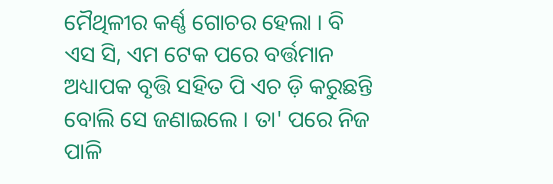ମୈଥିଳୀର କର୍ଣ୍ଣ ଗୋଚର ହେଲା । ବି ଏସ ସି, ଏମ ଟେକ ପରେ ବର୍ତ୍ତମାନ ଅଧ୍ୟାପକ ବୃତ୍ତି ସହିତ ପି ଏଚ ଡ଼ି କରୁଛନ୍ତି ବୋଲି ସେ ଜଣାଇଲେ । ତା' ପରେ ନିଜ ପାଳି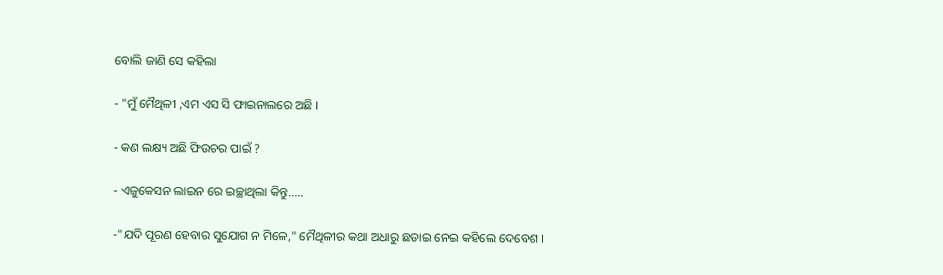ବୋଲି ଜାଣି ସେ କହିଲା

- "ମୁଁ ମୈଥିଳୀ ,ଏମ ଏସ ସି ଫାଇନାଲରେ ଅଛି ।

- କଣ ଲକ୍ଷ୍ୟ ଅଛି ଫିଉଚର ପାଇଁ ?

- ଏଜୁକେସନ ଲାଇନ ରେ ଇଚ୍ଛାଥିଲା କିନ୍ତୁ.....

-"ଯଦି ପୂରଣ ହେବାର ସୁଯୋଗ ନ ମିଳେ," ମୈଥିଳୀର କଥା ଅଧାରୁ ଛଡାଇ ନେଇ କହିଲେ ଦେବେଶ ।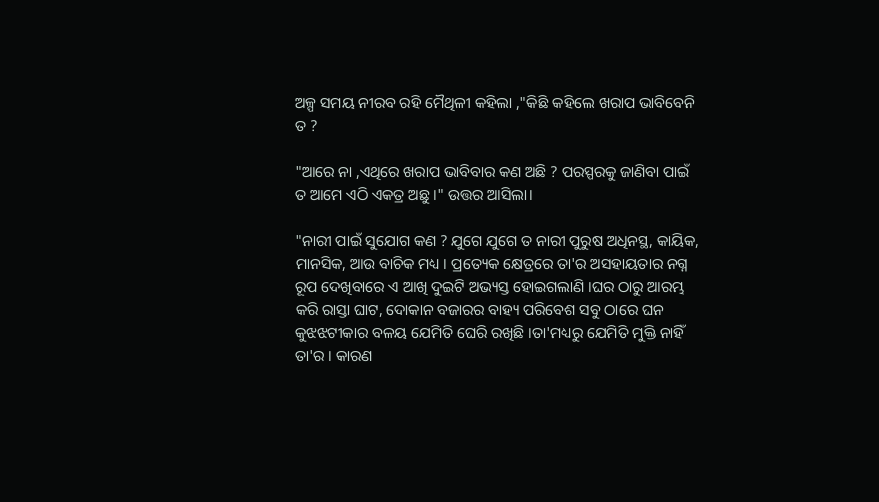ଅଳ୍ପ ସମୟ ନୀରବ ରହି ମୈଥିଳୀ କହିଲା ,"କିଛି କହିଲେ ଖରାପ ଭାବିବେନି ତ ?

"ଆରେ ନା ,ଏଥିରେ ଖରାପ ଭାବିବାର କଣ ଅଛି ? ପରସ୍ପରକୁ ଜାଣିବା ପାଇଁ ତ ଆମେ ଏଠି ଏକତ୍ର ଅଛୁ ।" ଉତ୍ତର ଆସିଲା।

"ନାରୀ ପାଇଁ ସୁଯୋଗ କଣ ? ଯୁଗେ ଯୁଗେ ତ ନାରୀ ପୁରୁଷ ଅଧିନସ୍ଥ, କାୟିକ, ମାନସିକ, ଆଉ ବାଚିକ ମଧ୍ୟ । ପ୍ରତ୍ୟେକ କ୍ଷେତ୍ରରେ ତା'ର ଅସହାୟତାର ନଗ୍ନ ରୂପ ଦେଖିବାରେ ଏ ଆଖି ଦୁଇଟି ଅଭ୍ୟସ୍ତ ହୋଇଗଲାଣି ।ଘର ଠାରୁ ଆରମ୍ଭ କରି ରାସ୍ତା ଘାଟ, ଦୋକାନ ବଜାରର ବାହ୍ୟ ପରିବେଶ ସବୁ ଠାରେ ଘନ କୁଝଝଟୀକାର ବଳୟ ଯେମିତି ଘେରି ରଖିଛି ।ତା'ମଧ୍ୟରୁ ଯେମିତି ମୁକ୍ତି ନାହିଁ ତା'ର । କାରଣ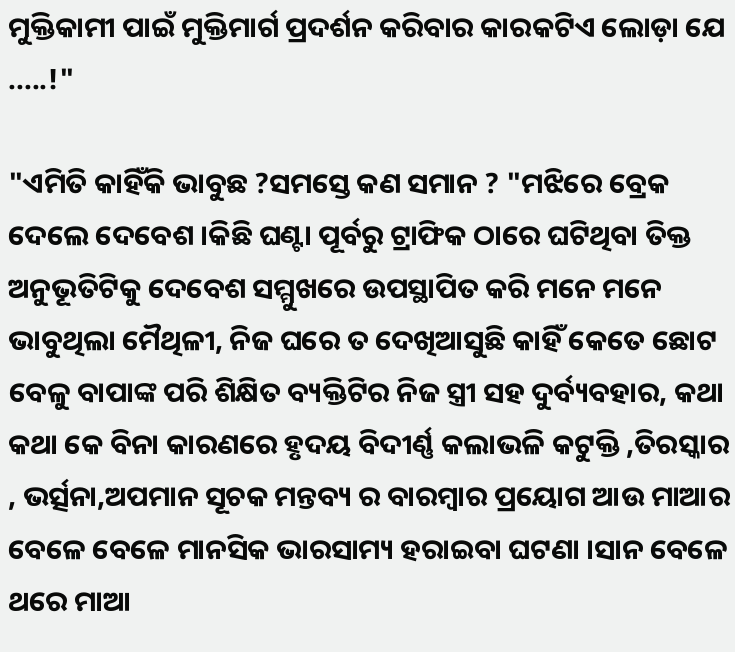ମୁକ୍ତିକାମୀ ପାଇଁ ମୁକ୍ତିମାର୍ଗ ପ୍ରଦର୍ଶନ କରିବାର କାରକଟିଏ ଲୋଡ଼ା ଯେ .....!"

"ଏମିତି କାହିଁକି ଭାବୁଛ ?ସମସ୍ତେ କଣ ସମାନ ? "ମଝିରେ ବ୍ରେକ ଦେଲେ ଦେବେଶ ।କିଛି ଘଣ୍ଟା ପୂର୍ବରୁ ଟ୍ରାଫିକ ଠାରେ ଘଟିଥିବା ତିକ୍ତ ଅନୁଭୂତିଟିକୁ ଦେବେଶ ସମ୍ମୁଖରେ ଉପସ୍ଥାପିତ କରି ମନେ ମନେ ଭାବୁଥିଲା ମୈଥିଳୀ, ନିଜ ଘରେ ତ ଦେଖିଆସୁଛି କାହିଁ କେତେ ଛୋଟ ବେଳୁ ବାପାଙ୍କ ପରି ଶିକ୍ଷିତ ବ୍ୟକ୍ତିଟିର ନିଜ ସ୍ତ୍ରୀ ସହ ଦୁର୍ବ୍ୟବହାର, କଥା କଥା କେ ବିନା କାରଣରେ ହୃଦୟ ବିଦୀର୍ଣ୍ଣ କଲାଭଳି କଟୁକ୍ତି ,ତିରସ୍କାର , ଭର୍ତ୍ସନା,ଅପମାନ ସୂଚକ ମନ୍ତବ୍ୟ ର ବାରମ୍ବାର ପ୍ରୟୋଗ ଆଉ ମାଆର ବେଳେ ବେଳେ ମାନସିକ ଭାରସାମ୍ୟ ହରାଇବା ଘଟଣା ।ସାନ ବେଳେ ଥରେ ମାଆ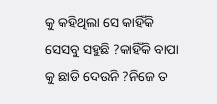କୁ କହିଥିଲା ସେ କାହିଁକି ସେସବୁ ସହୁଛି ?କାହିଁକି ବାପା କୁ ଛାଡି ଦେଉନି ?ନିଜେ ତ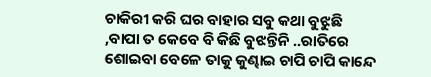ଚାକିରୀ କରି ଘର ବାହାର ସବୁ କଥା ବୁଝୁଛି ,ବାପା ତ କେବେ ବି କିଛି ବୁଝନ୍ତିନି ..ରାତିରେ ଶୋଇବା ବେଳେ ତାକୁ କୁଣ୍ଢାଇ ଚାପି ଚାପି କାନ୍ଦେ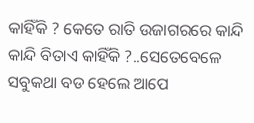କାହିଁକି ? କେତେ ରାତି ଉଜାଗରରେ କାନ୍ଦି କାନ୍ଦି ବିତାଏ କାହିଁକି ?..ସେତେବେଳେ ସବୁକଥା ବଡ ହେଲେ ଆପେ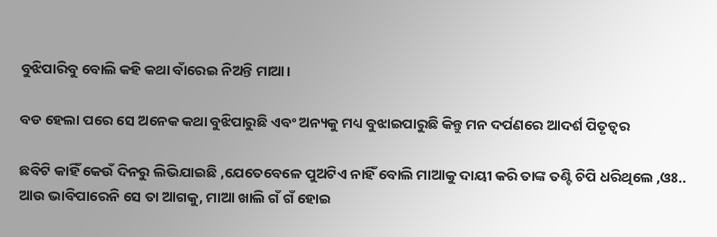ବୁଝିପାରିବୁ ବୋଲି କହି କଥା ବାଁରେଇ ନିଅନ୍ତି ମାଆ।

ବଡ ହେଲା ପରେ ସେ ଅନେକ କଥା ବୁଝିପାରୁଛି ଏବଂ ଅନ୍ୟକୁ ମଧ୍ୟ ବୁଝାଇପାରୁଛି କିନ୍ତୁ ମନ ଦର୍ପଣରେ ଆଦର୍ଶ ପିତୃତ୍ବର

ଛବିଟି କାହିଁ କେଉଁ ଦିନରୁ ଲିଭିଯାଇଛି ,ଯେତେବେଳେ ପୁଅଟିଏ ନାହିଁ ବୋଲି ମାଆକୁ ଦାୟୀ କରି ତାଙ୍କ ତଣ୍ଟି ଚିପି ଧରିଥିଲେ ,ଓଃ.. ଆଉ ଭାବିପାରେନି ସେ ତା ଆଗକୁ, ମାଆ ଖାଲି ଗଁ ଗଁ ହୋଇ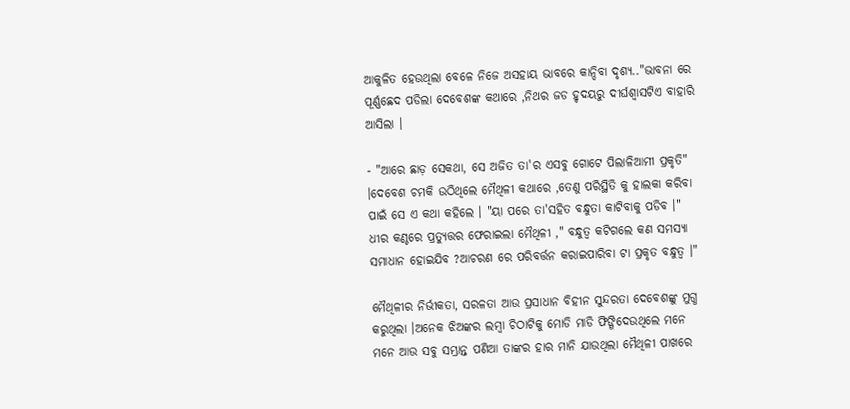ଆକୁଳିତ ହେଉଥିଲା ବେଳେ ନିଜେ ଅସହାୟ ଭାବରେ କାନ୍ଦିବା ଦୃଶ୍ୟ.."ଭାବନା ରେ ପୂର୍ଣ୍ଣଛେଦ ପଡିଲା ଦେବେଶଙ୍କ କଥାରେ ,ନିଥର ଜଡ ହୃଦୟରୁ ଦୀର୍ଘଶ୍ଵାସଟିଏ ବାହାରି ଆସିଲା ।

- "ଆରେ ଛାଡ଼ ସେକଥା, ସେ ଅଜିତ ତା'ର ଏସବୁ ଗୋଟେ ପିଲାଳିଆମୀ ପ୍ରକୃତି" ।ଦେବେଶ ଚମକି ଉଠିଥିଲେ ମୈଥିଳୀ କଥାରେ ,ତେଣୁ ପରିସ୍ଥିତି କୁ ହାଲକା କରିବା ପାଇଁ ସେ ଏ କଥା କହିଲେ । "ୟା ପରେ ତା'ସହିତ ବନ୍ଧୁତା କାଟିବାକୁ ପଡିବ ।" ଧୀର କଣ୍ଠରେ ପ୍ରତ୍ୟୁତ୍ତର ଫେରାଇଲା ମୈଥିଳୀ ," ବନ୍ଧୁତ୍ୱ କଟିଗଲେ କଣ ସମସ୍ୟା ସମାଧାନ ହୋଇଯିବ ?ଆଚରଣ ରେ ପରିବର୍ତ୍ତନ କରାଇପାରିବା ଟା ପ୍ରକୃତ ବନ୍ଧୁତ୍ୱ ।"

ମୈଥିଳୀର ନିର୍ଭୀକତା, ସରଳତା ଆଉ ପ୍ରସାଧାନ ବିହୀନ ସୁନ୍ଦରତା ଦେବେଶଙ୍କୁ ମୁଗ୍ଧ କରୁଥିଲା ।ଅନେକ ଝିଅଙ୍କର ଲମ୍ବା ଚିଠାଟିକୁ ମୋଡି ମାଡି ଫିଙ୍ଗିଦେଉଥିଲେ ମନେ ମନେ ଆଉ ସବୁ ସମ୍ଭ୍ରାନ୍ତ ପଣିଆ ତାଙ୍କର ହାର ମାନି ଯାଉଥିଲା ମୈଥିଳୀ ପାଖରେ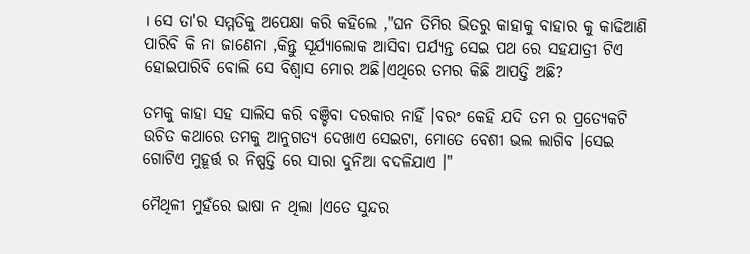। ସେ ତା'ର ସମ୍ମତିକୁ ଅପେକ୍ଷା କରି କହିଲେ ,"ଘନ ତିମିର ଭିତରୁ କାହାକୁ ବାହାର କୁ କାଢିଆଣି ପାରିବି କି ନା ଜାଣେନା ,କିନ୍ତୁ ସୂର୍ଯ୍ୟାଲୋକ ଆସିବା ପର୍ଯ୍ୟନ୍ତ ସେଇ ପଥ ରେ ସହଯାତ୍ରୀ ଟିଏ ହୋଇପାରିବି ବୋଲି ସେ ବିଶ୍ୱାସ ମୋର ଅଛି।ଏଥିରେ ତମର କିଛି ଆପତ୍ତି ଅଛି?

ତମକୁ କାହା ସହ ସାଲିସ କରି ବଞ୍ଚିବା ଦରକାର ନାହିଁ ।ବରଂ କେହି ଯଦି ତମ ର ପ୍ରତ୍ୟେକଟି ଉଚିତ କଥାରେ ତମକୁ ଆନୁଗତ୍ୟ ଦେଖାଏ ସେଇଟା, ମୋତେ ବେଶୀ ଭଲ ଲାଗିବ ।ସେଇ ଗୋଟିଏ ମୁହୂର୍ତ୍ତ ର ନିଷ୍ପତ୍ତି ରେ ସାରା ଦୁନିଆ ବଦଳିଯାଏ ।"

ମୈଥିଳୀ ମୁହଁରେ ଭାଷା ନ ଥିଲା ।ଏତେ ସୁନ୍ଦର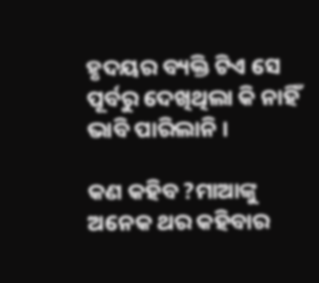ହୃଦୟର ବ୍ୟକ୍ତି ଟିଏ ସେ ପୂର୍ବରୁ ଦେଖିଥିଲା କି ନାହିଁ ଭାବି ପାରିଲାନି ।

କଣ କହିବ ?ମାଆଙ୍କୁ ଅନେକ ଥର କହିବାର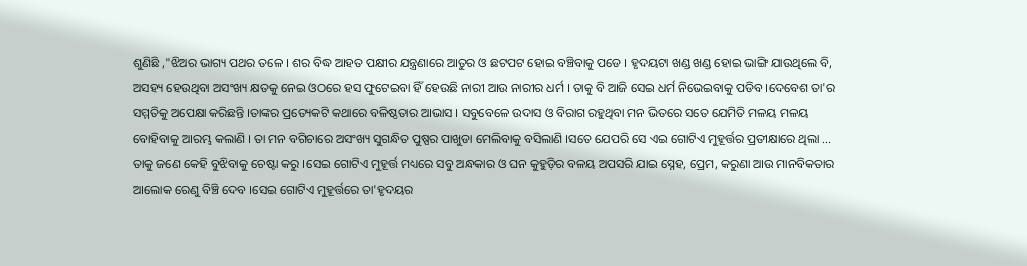ଶୁଣିଛି ,"ଝିଅର ଭାଗ୍ୟ ପଥର ତଳେ । ଶର ବିଦ୍ଧ ଆହତ ପକ୍ଷୀର ଯନ୍ତ୍ରଣାରେ ଆତୁର ଓ ଛଟପଟ ହୋଇ ବଞ୍ଚିବାକୁ ପଡେ । ହୃଦୟଟା ଖଣ୍ଡ ଖଣ୍ଡ ହୋଇ ଭାଙ୍ଗି ଯାଉଥିଲେ ବି, ଅସହ୍ୟ ହେଉଥିବା ଅସଂଖ୍ୟ କ୍ଷତକୁ ନେଇ ଓଠରେ ହସ ଫୁଟେଇବା ହିଁ ହେଉଛି ନାରୀ ଆଉ ନାରୀର ଧର୍ମ । ତାକୁ ବି ଆଜି ସେଇ ଧର୍ମ ନିଭେଇବାକୁ ପଡିବ ।ଦେବେଶ ତା'ର ସମ୍ମତିକୁ ଅପେକ୍ଷା କରିଛନ୍ତି ।ତାଙ୍କର ପ୍ରତ୍ୟେକଟି କଥାରେ ବଳିଷ୍ଠତାର ଆଭାସ । ସବୁବେଳେ ଉଦାସ ଓ ବିରାଗ ରହୁଥିବା ମନ ଭିତରେ ସତେ ଯେମିତି ମଳୟ ମଳୟ ବୋହିବାକୁ ଆରମ୍ଭ କଲାଣି । ତା ମନ ବଗିଚାରେ ଅସଂଖ୍ୟ ସୁଗନ୍ଧିତ ପୁଷ୍ପର ପାଖୁଡା ମେଲିବାକୁ ବସିଲାଣି ।ସତେ ଯେପରି ସେ ଏଇ ଗୋଟିଏ ମୁହୂର୍ତ୍ତର ପ୍ରତୀକ୍ଷାରେ ଥିଲା ... ତାକୁ ଜଣେ କେହି ବୁଝିବାକୁ ଚେଷ୍ଟା କରୁ ।ସେଇ ଗୋଟିଏ ମୁହୂର୍ତ୍ତ ମଧ୍ୟରେ ସବୁ ଅନ୍ଧକାର ଓ ଘନ କୁହୁଡ଼ିର ବଳୟ ଅପସରି ଯାଇ ସ୍ନେହ, ପ୍ରେମ, କରୁଣା ଆଉ ମାନବିକତାର ଆଲୋକ ରେଣୁ ବିଞ୍ଚି ଦେବ ।ସେଇ ଗୋଟିଏ ମୁହୂର୍ତ୍ତରେ ତା'ହୃଦୟର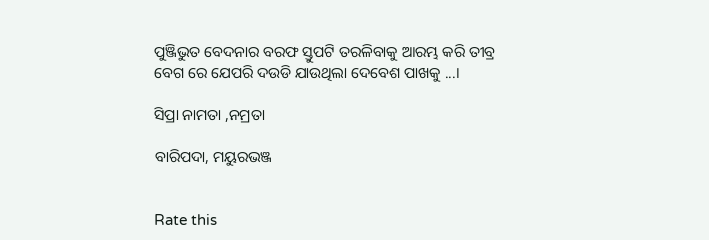ପୁଞ୍ଜିଭୁତ ବେଦନାର ବରଫ ସ୍ତୁପଟି ତରଳିବାକୁ ଆରମ୍ଭ କରି ତୀବ୍ର ବେଗ ରେ ଯେପରି ଦଉଡି ଯାଉଥିଲା ଦେବେଶ ପାଖକୁ ...।

ସିପ୍ରା ନାମତା ,ନମ୍ରତା

ବାରିପଦା, ମୟୁରଭଞ୍ଜ


Rate this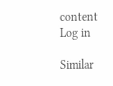content
Log in

Similar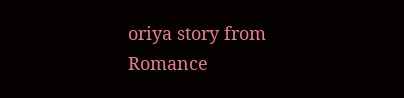oriya story from Romance